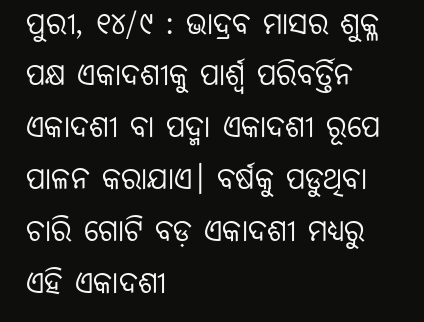ପୁରୀ, ୧୪/୯ : ଭାଦ୍ରବ ମାସର ଶୁକ୍ଳ ପକ୍ଷ ଏକାଦଶୀକୁ ପାର୍ଶ୍ଵ ପରିବର୍ତ୍ତିନ ଏକାଦଶୀ ବା ପଦ୍ମା ଏକାଦଶୀ ରୂପେ ପାଳନ କରାଯାଏ। ବର୍ଷକୁ ପଡୁଥିବା ଚାରି ଗୋଟି ବଡ଼ ଏକାଦଶୀ ମଧ୍ୟରୁ ଏହି ଏକାଦଶୀ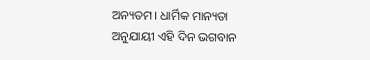ଅନ୍ୟତମ। ଧାର୍ମିକ ମାନ୍ୟତା ଅନୁଯାୟୀ ଏହି ଦିନ ଭଗବାନ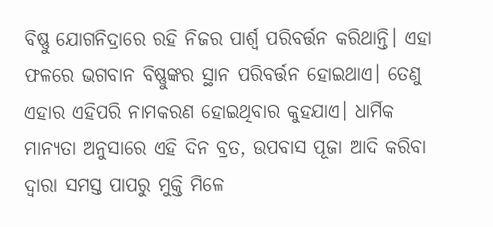ବିଷ୍ଣୁ ଯୋଗନିଦ୍ରାରେ ରହି ନିଜର ପାର୍ଶ୍ଵ ପରିବର୍ତ୍ତନ କରିଥାନ୍ତି। ଏହା ଫଳରେ ଭଗବାନ ବିଷ୍ଣୁଙ୍କର ସ୍ଥାନ ପରିବର୍ତ୍ତନ ହୋଇଥାଏ। ତେଣୁ ଏହାର ଏହିପରି ନାମକରଣ ହୋଇଥିବାର କୁହଯାଏ। ଧାର୍ମିକ ମାନ୍ୟତା ଅନୁସାରେ ଏହି ଦିନ ବ୍ରତ, ଉପବାସ ପୂଜା ଆଦି କରିବା ଦ୍ୱାରା ସମସ୍ତ ପାପରୁ ମୁକ୍ତି ମିଳେ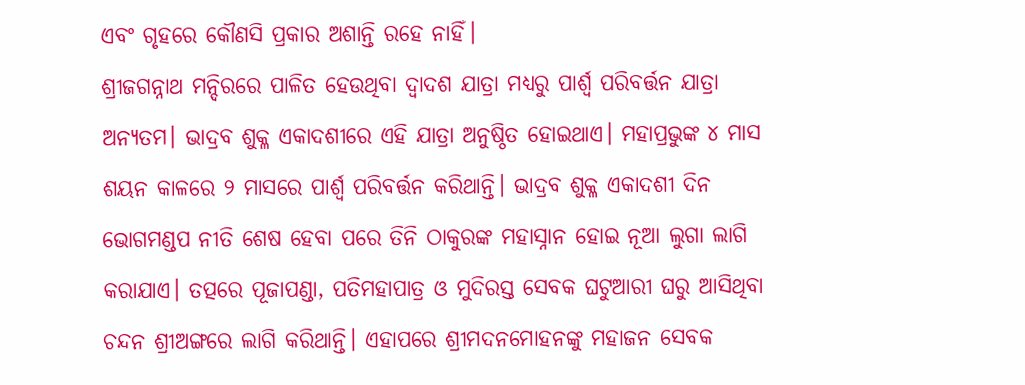ଏବଂ ଗୃହରେ କୌଣସି ପ୍ରକାର ଅଶାନ୍ତି ରହେ ନାହିଁ।
ଶ୍ରୀଜଗନ୍ନାଥ ମନ୍ଦିରରେ ପାଳିତ ହେଉଥିବା ଦ୍ୱାଦଶ ଯାତ୍ରା ମଧ୍ୟରୁ ପାର୍ଶ୍ଵ ପରିବର୍ତ୍ତନ ଯାତ୍ରା ଅନ୍ୟତମ। ଭାଦ୍ରବ ଶୁକ୍ଳ ଏକାଦଶୀରେ ଏହି ଯାତ୍ରା ଅନୁଷ୍ଠିତ ହୋଇଥାଏ। ମହାପ୍ରଭୁଙ୍କ ୪ ମାସ ଶୟନ କାଳରେ ୨ ମାସରେ ପାର୍ଶ୍ୱ ପରିବର୍ତ୍ତନ କରିଥାନ୍ତି। ଭାଦ୍ରବ ଶୁକ୍ଳ ଏକାଦଶୀ ଦିନ ଭୋଗମଣ୍ଡପ ନୀତି ଶେଷ ହେବା ପରେ ତିନି ଠାକୁରଙ୍କ ମହାସ୍ନାନ ହୋଇ ନୂଆ ଲୁଗା ଲାଗି କରାଯାଏ। ତତ୍ପରେ ପୂଜାପଣ୍ଡା, ପତିମହାପାତ୍ର ଓ ମୁଦିରସ୍ତ ସେବକ ଘଟୁଆରୀ ଘରୁ ଆସିଥିବା ଚନ୍ଦନ ଶ୍ରୀଅଙ୍ଗରେ ଲାଗି କରିଥାନ୍ତି। ଏହାପରେ ଶ୍ରୀମଦନମୋହନଙ୍କୁ ମହାଜନ ସେବକ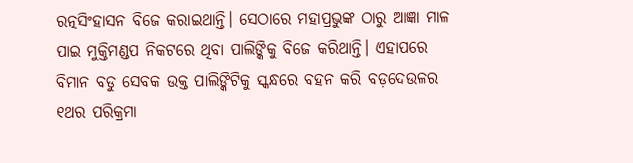ରତ୍ନସିଂହାସନ ବିଜେ କରାଇଥାନ୍ତି। ସେଠାରେ ମହାପ୍ରଭୁଙ୍କ ଠାରୁ ଆଜ୍ଞା ମାଳ ପାଇ ମୁକ୍ତିମଣ୍ଡପ ନିକଟରେ ଥିବା ପାଲିଙ୍କିକୁ ବିଜେ କରିଥାନ୍ତି। ଏହାପରେ ବିମାନ ବଡୁ ସେବକ ଉକ୍ତ ପାଲିଙ୍କିଟିକୁ ସ୍କନ୍ଧରେ ବହନ କରି ବଡ଼ଦେଉଳର ୧ଥର ପରିକ୍ରମା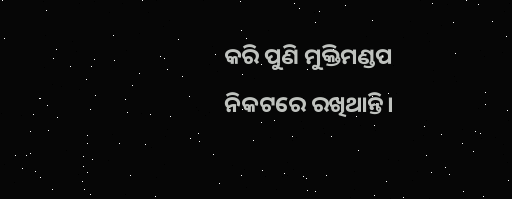କରି ପୁଣି ମୁକ୍ତିମଣ୍ଡପ ନିକଟରେ ରଖିଥାନ୍ତି।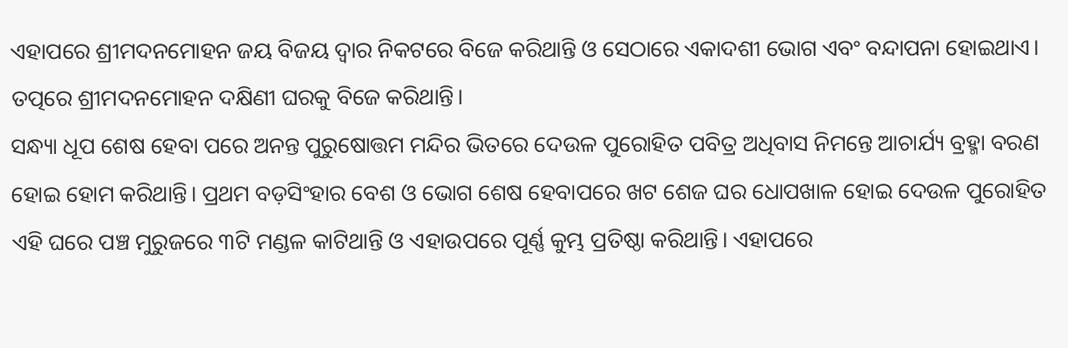ଏହାପରେ ଶ୍ରୀମଦନମୋହନ ଜୟ ବିଜୟ ଦ୍ୱାର ନିକଟରେ ବିଜେ କରିଥାନ୍ତି ଓ ସେଠାରେ ଏକାଦଶୀ ଭୋଗ ଏବଂ ବନ୍ଦାପନା ହୋଇଥାଏ। ତତ୍ପରେ ଶ୍ରୀମଦନମୋହନ ଦକ୍ଷିଣୀ ଘରକୁ ବିଜେ କରିଥାନ୍ତି।
ସନ୍ଧ୍ୟା ଧୂପ ଶେଷ ହେବା ପରେ ଅନନ୍ତ ପୁରୁଷୋତ୍ତମ ମନ୍ଦିର ଭିତରେ ଦେଉଳ ପୁରୋହିତ ପବିତ୍ର ଅଧିବାସ ନିମନ୍ତେ ଆଚାର୍ଯ୍ୟ ବ୍ରହ୍ମା ବରଣ ହୋଇ ହୋମ କରିଥାନ୍ତି। ପ୍ରଥମ ବଡ଼ସିଂହାର ବେଶ ଓ ଭୋଗ ଶେଷ ହେବାପରେ ଖଟ ଶେଜ ଘର ଧୋପଖାଳ ହୋଇ ଦେଉଳ ପୁରୋହିତ ଏହି ଘରେ ପଞ୍ଚ ମୁରୁଜରେ ୩ଟି ମଣ୍ଡଳ କାଟିଥାନ୍ତି ଓ ଏହାଉପରେ ପୂର୍ଣ୍ଣ କୁମ୍ଭ ପ୍ରତିଷ୍ଠା କରିଥାନ୍ତି। ଏହାପରେ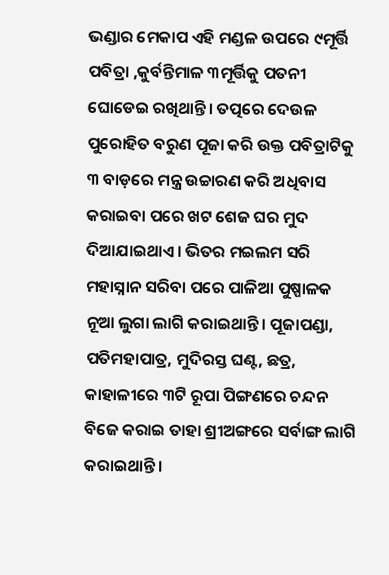ଭଣ୍ଡାର ମେକାପ ଏହି ମଣ୍ଡଳ ଉପରେ ୯ମୂର୍ତ୍ତି ପବିତ୍ରା ,କୁର୍ବନ୍ତିମାଳ ୩ମୂର୍ତ୍ତିକୁ ପତନୀ ଘୋଡେଇ ରଖିଥାନ୍ତି। ତତ୍ପରେ ଦେଉଳ ପୁରୋହିତ ବରୁଣ ପୂଜା କରି ଉକ୍ତ ପବିତ୍ରାଟିକୁ ୩ ବାଡ଼ରେ ମନ୍ତ୍ର ଉଚ୍ଚାରଣ କରି ଅଧିବାସ କରାଇବା ପରେ ଖଟ ଶେଜ ଘର ମୁଦ ଦିଆଯାଇଥାଏ। ଭିତର ମଇଲମ ସରି ମହାସ୍ନାନ ସରିବା ପରେ ପାଳିଆ ପୁଷ୍ପାଳକ ନୂଆ ଲୁଗା ଲାଗି କରାଇଥାନ୍ତି। ପୂଜାପଣ୍ଡା, ପତିମହାପାତ୍ର, ମୁଦିରସ୍ତ ଘଣ୍ଟ, ଛତ୍ର, କାହାଳୀରେ ୩ଟି ରୂପା ପିଙ୍ଗଣରେ ଚନ୍ଦନ ବିଜେ କରାଇ ତାହା ଶ୍ରୀଅଙ୍ଗରେ ସର୍ବାଙ୍ଗ ଲାଗି କରାଇଥାନ୍ତି।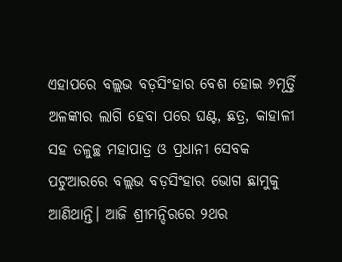ଏହାପରେ ବଲ୍ଲଭ ବଡ଼ସିଂହାର ବେଶ ହୋଇ ୬ମୂର୍ତ୍ତି ଅଳଙ୍କାର ଲାଗି ହେବା ପରେ ଘଣ୍ଟ, ଛତ୍ର, କାହାଳୀ ସହ ତଳୁଚ୍ଛ ମହାପାତ୍ର ଓ ପ୍ରଧାନୀ ସେବକ ପଟୁଆରରେ ବଲ୍ଲଭ ବଡ଼ସିଂହାର ଭୋଗ ଛାମୁକୁ ଆଣିଥାନ୍ତି। ଆଜି ଶ୍ରୀମନ୍ଦିରରେ ୨ଥର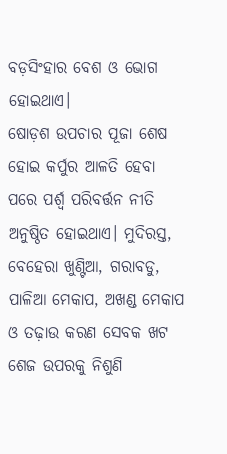ବଡ଼ସିଂହାର ବେଶ ଓ ଭୋଗ ହୋଇଥାଏ।
ଷୋଡ଼ଶ ଉପଚାର ପୂଜା ଶେଷ ହୋଇ କର୍ପୁର ଆଳତି ହେବା ପରେ ପର୍ଶ୍ଵ ପରିବର୍ତ୍ତନ ନୀତି ଅନୁଷ୍ଠିତ ହୋଇଥାଏ। ମୁଦିରସ୍ତ, ବେହେରା ଖୁଣ୍ଟିଆ, ଗରାବଡୁ, ପାଳିଆ ମେକାପ, ଅଖଣ୍ଡ ମେକାପ ଓ ତଢ଼ାଉ କରଣ ସେବକ ଖଟ ଶେଜ ଉପରକୁ ନିଶୁଣି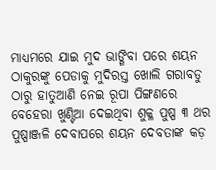ମାଧ୍ୟମରେ ଯାଇ ମୁଦ ଭାଙ୍ଗିବା ପରେ ଶୟନ ଠାକୁରଙ୍କୁ ପେଡାକୁ ମୁଦିରସ୍ତ ଖୋଲି ଗରାବଡୁ ଠାରୁ ହାତୁଆଣି ନେଇ ରୂପା ପିଙ୍ଗଣରେ ବେହେରା ଖୁଣ୍ଟିଆ ଦେଇଥିବା ଶୁକ୍ଳ ପୁଷ୍ପ ୩ ଥର ପୁଷ୍ପାଞ୍ଜଳି ଦେବାପରେ ଶୟନ ଦେବତାଙ୍କ କଡ଼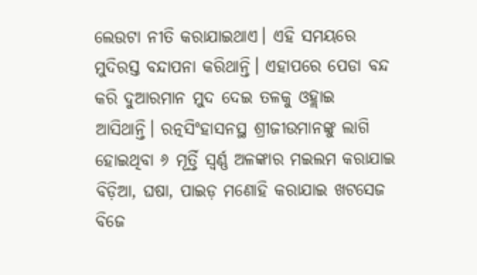ଲେଉଟା ନୀତି କରାଯାଇଥାଏ। ଏହି ସମୟରେ ମୁଦିରସ୍ତ ବନ୍ଦାପନା କରିଥାନ୍ତି। ଏହାପରେ ପେଡା ବନ୍ଦ କରି ଦୁଆରମାନ ମୁଦ ଦେଇ ତଳକୁ ଓହ୍ଲାଇ ଆସିଥାନ୍ତି। ରତ୍ନସିଂହାସନସ୍ଥ ଶ୍ରୀଜୀଉମାନଙ୍କୁ ଲାଗି ହୋଇଥିବା ୬ ମୂର୍ତ୍ତି ସ୍ବର୍ଣ୍ଣ ଅଳଙ୍କାର ମଇଲମ କରାଯାଇ ବିଡ଼ିଆ, ଘଷା, ପାଇଡ଼ ମଣୋହି କରାଯାଇ ଖଟସେଜ ବିଜେ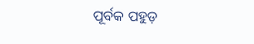ପୂର୍ବକ ପହୁଡ଼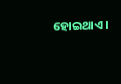ହୋଇଥାଏ।